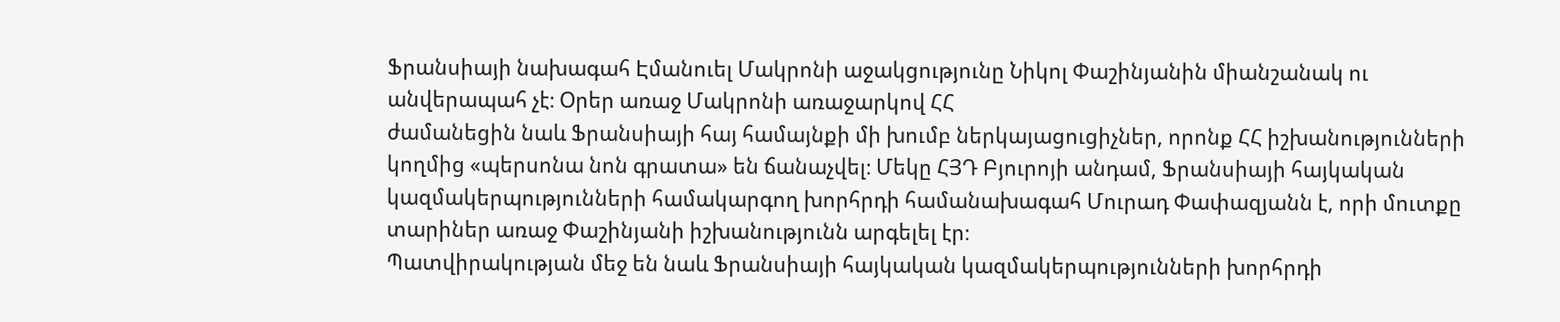Ֆրանսիայի նախագահ Էմանուել Մակրոնի աջակցությունը Նիկոլ Փաշինյանին միանշանակ ու անվերապահ չէ։ Օրեր առաջ Մակրոնի առաջարկով ՀՀ
ժամանեցին նաև Ֆրանսիայի հայ համայնքի մի խումբ ներկայացուցիչներ, որոնք ՀՀ իշխանությունների կողմից «պերսոնա նոն գրատա» են ճանաչվել։ Մեկը ՀՅԴ Բյուրոյի անդամ, Ֆրանսիայի հայկական կազմակերպությունների համակարգող խորհրդի համանախագահ Մուրադ Փափազյանն է, որի մուտքը տարիներ առաջ Փաշինյանի իշխանությունն արգելել էր։
Պատվիրակության մեջ են նաև Ֆրանսիայի հայկական կազմակերպությունների խորհրդի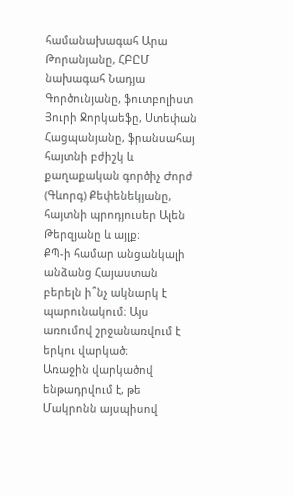համանախագահ Արա Թորանյանը, ՀԲԸՄ նախագահ Նադյա Գործունյանը, ֆուտբոլիստ Յուրի Ջորկաեֆը, Ստեփան Հացպանյանը, ֆրանսահայ հայտնի բժիշկ և քաղաքական գործիչ Ժորժ (Գևորգ) Քեփենեկյանը, հայտնի պրոդյուսեր Ալեն Թերզյանը և այլք։
ՔՊ-ի համար անցանկալի անձանց Հայաստան բերելն ի՞նչ ակնարկ է պարունակում։ Այս առումով շրջանառվում է երկու վարկած։
Առաջին վարկածով ենթադրվում է, թե Մակրոնն այսպիսով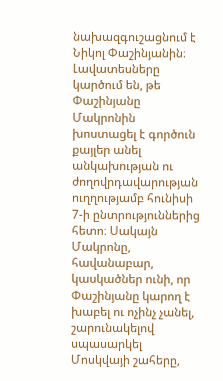նախազգուշացնում է Նիկոլ Փաշինյանին։ Լավատեսները կարծում են, թե Փաշինյանը Մակրոնին խոստացել է գործուն քայլեր անել անկախության ու ժողովրդավարության ուղղությամբ հունիսի 7-ի ընտրություններից հետո։ Սակայն Մակրոնը, հավանաբար, կասկածներ ունի, որ Փաշինյանը կարող է խաբել ու ոչինչ չանել, շարունակելով սպասարկել Մոսկվայի շահերը,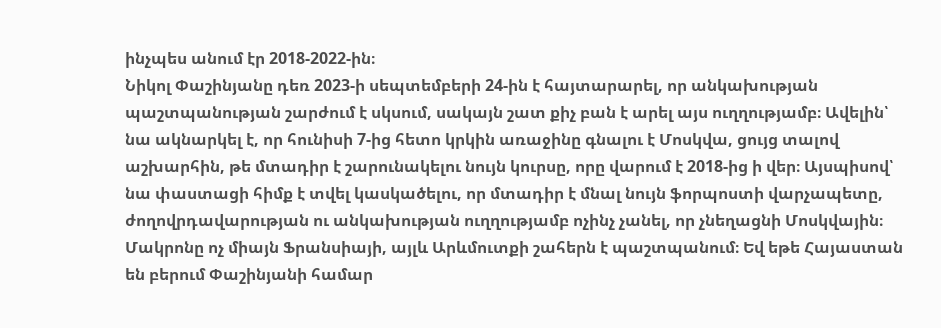ինչպես անում էր 2018-2022-ին։
Նիկոլ Փաշինյանը դեռ 2023-ի սեպտեմբերի 24-ին է հայտարարել, որ անկախության պաշտպանության շարժում է սկսում, սակայն շատ քիչ բան է արել այս ուղղությամբ։ Ավելին՝ նա ակնարկել է, որ հունիսի 7-ից հետո կրկին առաջինը գնալու է Մոսկվա, ցույց տալով աշխարհին, թե մտադիր է շարունակելու նույն կուրսը, որը վարում է 2018-ից ի վեր։ Այսպիսով՝ նա փաստացի հիմք է տվել կասկածելու, որ մտադիր է մնալ նույն ֆորպոստի վարչապետը, ժողովրդավարության ու անկախության ուղղությամբ ոչինչ չանել, որ չնեղացնի Մոսկվային։
Մակրոնը ոչ միայն Ֆրանսիայի, այլև Արևմուտքի շահերն է պաշտպանում։ Եվ եթե Հայաստան են բերում Փաշինյանի համար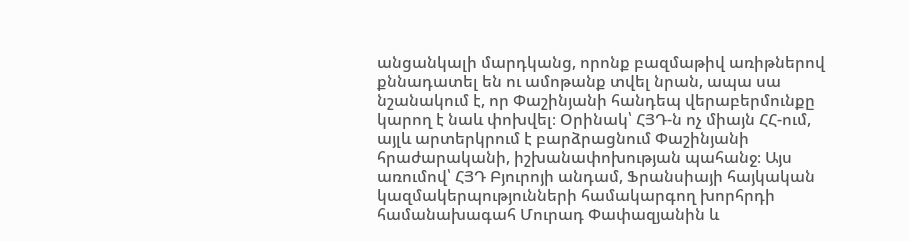անցանկալի մարդկանց, որոնք բազմաթիվ առիթներով քննադատել են ու ամոթանք տվել նրան, ապա սա նշանակում է, որ Փաշինյանի հանդեպ վերաբերմունքը կարող է նաև փոխվել։ Օրինակ՝ ՀՅԴ-ն ոչ միայն ՀՀ-ում, այլև արտերկրում է բարձրացնում Փաշինյանի հրաժարականի, իշխանափոխության պահանջ։ Այս առումով՝ ՀՅԴ Բյուրոյի անդամ, Ֆրանսիայի հայկական կազմակերպությունների համակարգող խորհրդի համանախագահ Մուրադ Փափազյանին և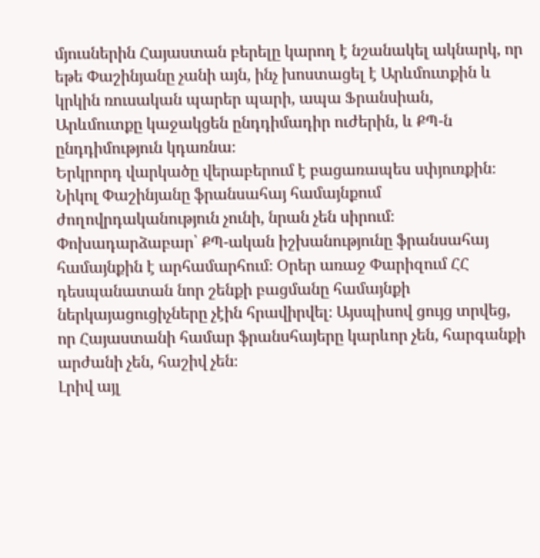մյուսներին Հայաստան բերելը կարող է նշանակել ակնարկ, որ եթե Փաշինյանը չանի այն, ինչ խոստացել է Արևմուտքին և կրկին ռուսական պարեր պարի, ապա Ֆրանսիան, Արևմուտքը կաջակցեն ընդդիմադիր ուժերին, և ՔՊ-ն ընդդիմություն կդառնա։
Երկրորդ վարկածը վերաբերում է բացառապես սփյուռքին։ Նիկոլ Փաշինյանը ֆրանսահայ համայնքում ժողովրդականություն չունի, նրան չեն սիրում։ Փոխադարձաբար՝ ՔՊ-ական իշխանությունը ֆրանսահայ համայնքին է արհամարհում։ Օրեր առաջ Փարիզում ՀՀ դեսպանատան նոր շենքի բացմանը համայնքի ներկայացուցիչները չէին հրավիրվել։ Այսպիսով ցույց տրվեց, որ Հայաստանի համար ֆրանսհայերը կարևոր չեն, հարգանքի արժանի չեն, հաշիվ չեն։
Լրիվ այլ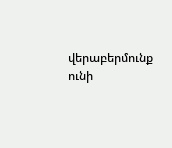վերաբերմունք ունի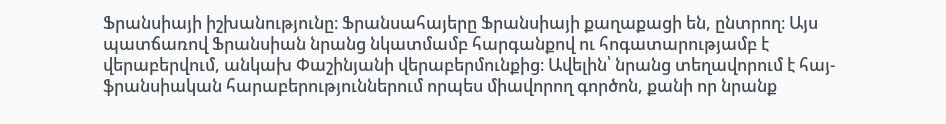Ֆրանսիայի իշխանությունը։ Ֆրանսահայերը Ֆրանսիայի քաղաքացի են, ընտրող։ Այս պատճառով Ֆրանսիան նրանց նկատմամբ հարգանքով ու հոգատարությամբ է վերաբերվում, անկախ Փաշինյանի վերաբերմունքից։ Ավելին՝ նրանց տեղավորում է հայ-ֆրանսիական հարաբերություններում որպես միավորող գործոն, քանի որ նրանք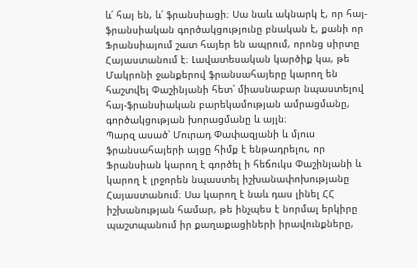և՛ հայ են, և՛ ֆրանսիացի։ Սա նաև ակնարկ է, որ հայ-ֆրանսիական գործակցությունը բնական է, քանի որ Ֆրանսիայում շատ հայեր են ապրում, որոնց սիրտը Հայաստանում է։ Լավատեսական կարծիք կա, թե Մակրոնի ջանքերով ֆրանսահայերը կարող են հաշտվել Փաշինյանի հետ՝ միասնաբար նպաստելով հայ-ֆրանսիական բարեկամության ամրացմանը, գործակցության խորացմանը և այլն։
Պարզ ասած՝ Մուրադ Փափազյանի և մյուս ֆրանսահայերի այցը հիմք է ենթադրելու, որ Ֆրանսիան կարող է գործել ի հեճուկս Փաշինյանի և կարող է լրջորեն նպաստել իշխանափոխությանը Հայաստանում։ Սա կարող է նաև դաս լինել ՀՀ իշխանության համար, թե ինչպես է նորմալ երկիրը պաշտպանում իր քաղաքացիների իրավունքները,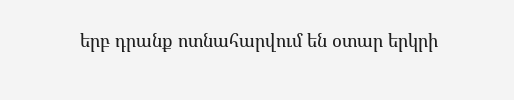երբ դրանք ոտնահարվում են օտար երկրի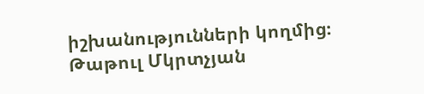իշխանությունների կողմից։
Թաթուլ Մկրտչյան